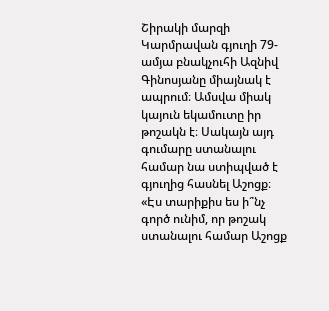Շիրակի մարզի Կարմրավան գյուղի 79-ամյա բնակչուհի Ազնիվ Գինոսյանը միայնակ է ապրում։ Ամսվա միակ կայուն եկամուտը իր թոշակն է։ Սակայն այդ գումարը ստանալու համար նա ստիպված է գյուղից հասնել Աշոցք։
«Էս տարիքիս ես ի՞նչ գործ ունիմ, որ թոշակ ստանալու համար Աշոցք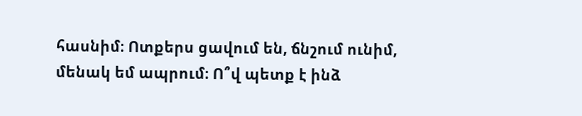հասնիմ։ Ոտքերս ցավում են, ճնշում ունիմ, մենակ եմ ապրում։ Ո՞վ պետք է ինձ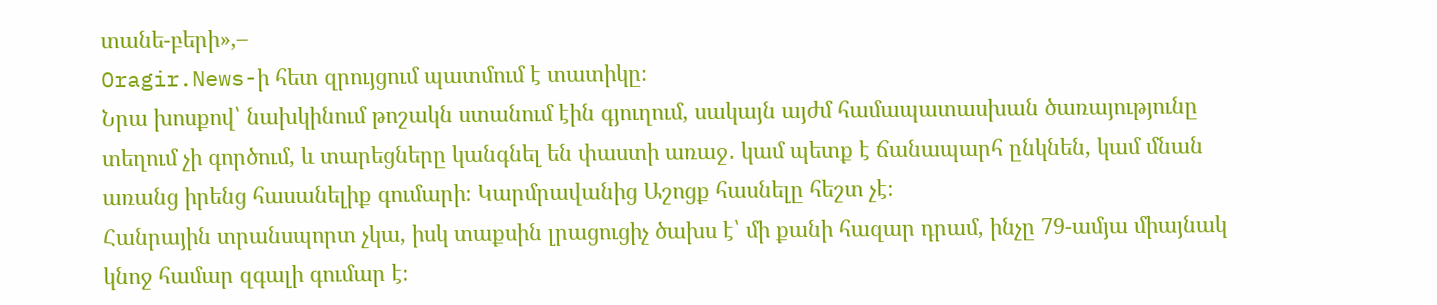տանե-բերի»,–
Oragir.News-ի հետ զրույցում պատմում է տատիկը։
Նրա խոսքով՝ նախկինում թոշակն ստանում էին գյուղում, սակայն այժմ համապատասխան ծառայությունը տեղում չի գործում, և տարեցները կանգնել են փաստի առաջ․ կամ պետք է ճանապարհ ընկնեն, կամ մնան առանց իրենց հասանելիք գումարի։ Կարմրավանից Աշոցք հասնելը հեշտ չէ։
Հանրային տրանսպորտ չկա, իսկ տաքսին լրացուցիչ ծախս է՝ մի քանի հազար դրամ, ինչը 79-ամյա միայնակ կնոջ համար զգալի գումար է։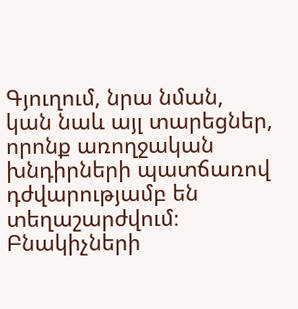Գյուղում, նրա նման, կան նաև այլ տարեցներ, որոնք առողջական խնդիրների պատճառով դժվարությամբ են տեղաշարժվում։
Բնակիչների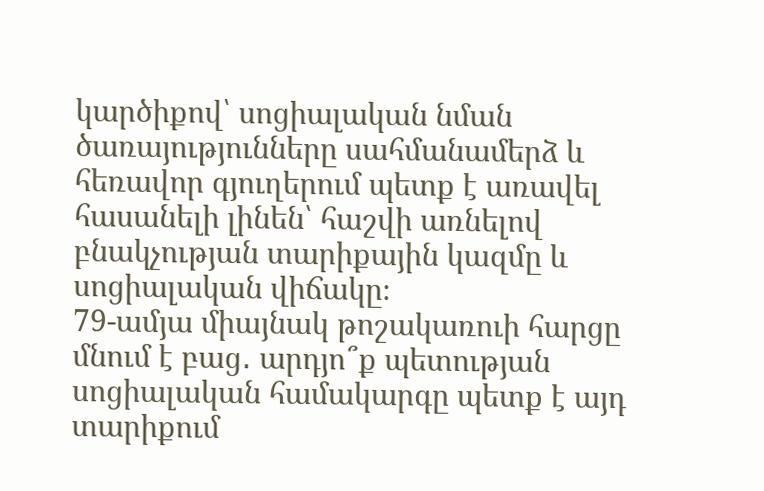կարծիքով՝ սոցիալական նման ծառայությունները սահմանամերձ և հեռավոր գյուղերում պետք է առավել հասանելի լինեն՝ հաշվի առնելով բնակչության տարիքային կազմը և սոցիալական վիճակը։
79-ամյա միայնակ թոշակառուի հարցը մնում է բաց․ արդյո՞ք պետության սոցիալական համակարգը պետք է այդ տարիքում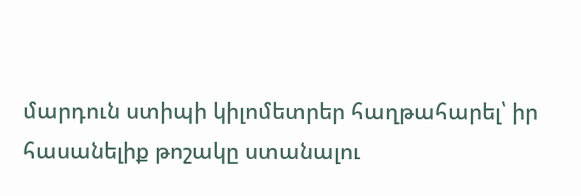մարդուն ստիպի կիլոմետրեր հաղթահարել՝ իր հասանելիք թոշակը ստանալու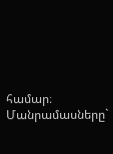համար։
Մանրամասները`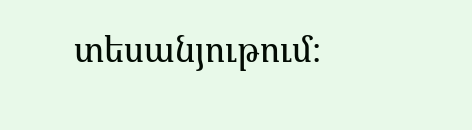տեսանյութում։